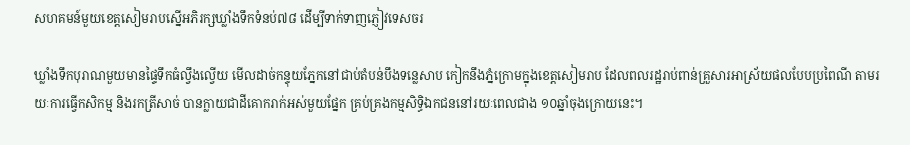សហគមន៍មួយខេត្តសៀមរាបស្នើអភិរក្សឃ្លាំងទឹកទំនប់៧៨ ដើម្បីទាក់ទាញភ្ញៀវទេសចរ

ឃ្លាំងទឹកបុរាណមួយមានផ្ទៃទឹកធំល្វឹងល្វើយ មើលដាច់កន្ទុយភ្នែកនៅជាប់តំបន់បឹងទន្លេសាប កៀកនឹងភ្នំក្រោមក្នុងខេត្តសៀមរាប ដែលពលរដ្ឋរាប់ពាន់គ្រួសារអាស្រ័យផលបែបប្រពៃណី តាមរយៈការធ្វើកសិកម្ម និងរកត្រីសាច់ បានក្លាយជាដីគោករាក់អស់មួយផ្នែក គ្រប់គ្រងកម្មសិទ្ធិឯកជននៅរយៈពេលជាង ១០ឆ្នាំចុងក្រោយនេះ។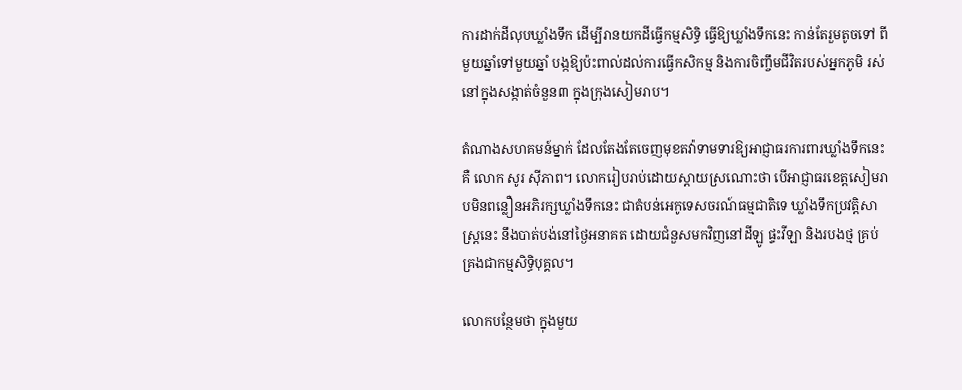ការដាក់ដីលុបឃ្លាំងទឹក ដើម្បីរានយកដីធ្វើកម្មសិទ្ធិ ធ្វើឱ្យឃ្លាំងទឹកនេះ កាន់តែរួមតូចទៅ ពីមួយឆ្នាំទៅមួយឆ្នាំ បង្កឱ្យប៉ះពាល់ដល់ការធ្វើកសិកម្ម និងការចិញ្ចឹមជីវិតរបស់អ្នកភូមិ រស់នៅក្នុងសង្កាត់ចំនួន៣ ក្នុងក្រុងសៀមរាប។

តំណាងសហគមន៍ម្នាក់ ដែលតែងតែចេញមុខតវ៉ាទាមទារឱ្យអាជ្ញាធរការពារឃ្លាំងទឹកនេះគឺ លោក សូរ ស៊ីភាព។ លោករៀបរាប់ដោយស្ដាយស្រណោះថា បើអាជ្ញាធរខេត្តសៀមរាបមិនពន្លឿនអភិរក្សឃ្លាំងទឹកនេះ ជាតំបន់អេកូទេសចរណ៍ធម្មជាតិទេ ឃ្លាំងទឹកប្រវត្តិសាស្ត្រនេះ នឹងបាត់បង់នៅថ្ងៃអនាគត ដោយជំនួសមកវិញនៅដីឡូ ផ្ទះវីឡា និងរបងថ្ម គ្រប់គ្រងជាកម្មសិទ្ធិបុគ្គល។

លោកបន្ថែមថា ក្នុងមួយ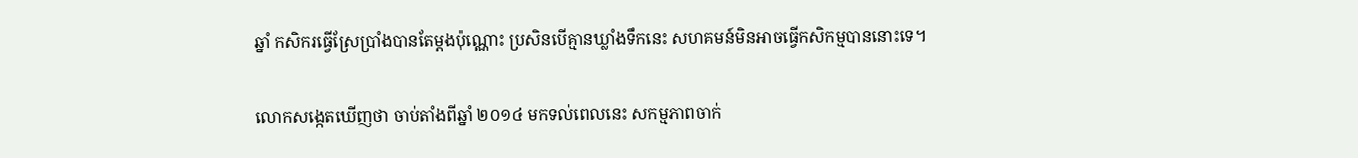ឆ្នាំ កសិករធ្វើស្រែប្រាំងបានតែម្ដងប៉ុណ្ណោះ ប្រសិនបើគ្មានឃ្លាំងទឹកនេះ សហគមន៍មិនអាចធ្វើកសិកម្មបាននោះទេ។

លោកសង្កេតឃើញថា ចាប់តាំងពីឆ្នាំ ២០១៤ មកទល់ពេលនេះ សកម្មភាពចាក់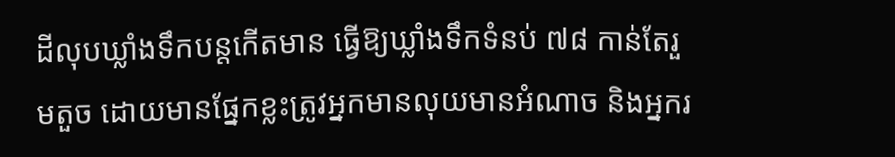ដីលុបឃ្លាំងទឹកបន្តកើតមាន ធ្វើឱ្យឃ្លាំងទឹកទំនប់ ៧៨ កាន់តែរួមតួច ដោយមានផ្នែកខ្លះត្រូវអ្នកមានលុយមានអំណាច និងអ្នករ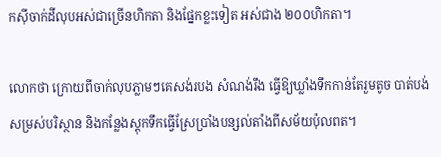កស៊ីចាក់ដីលុបអស់ជាច្រើនហិកតា និងផ្នែកខ្លះទៀត អស់ជាង ២០០ហិកតា។

លោកថា ក្រោយពីចាក់លុបភ្លាមៗគេសង់របង សំណង់រឹង ធ្វើឱ្យឃ្លាំងទឹកកាន់តែរួមតូច បាត់បង់សម្រស់បរិស្ថាន និងកន្លែងស្តុកទឹកធ្វើស្រែប្រាំងបន្សល់តាំងពីសម័យប៉ុលពត។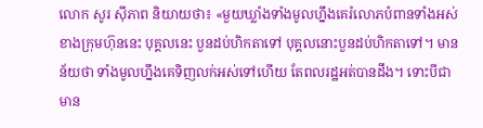លោក សូរ ស៊ីភាព និយាយថា៖ «មួយឃ្លាំងទាំងមូលហ្នឹងគេរំលោភបំពានទាំងអស់ ខាងក្រុមហ៊ុននេះ បុគ្គលនេះ បួនដប់ហិកតាទៅ បុគ្គលនោះបួនដប់ហិកតាទៅ។ មានន័យថា ទាំងមូលហ្នឹងគេទិញលក់អស់ទៅហើយ តែពលរដ្ឋអត់បានដឹង។ ទោះបីជាមាន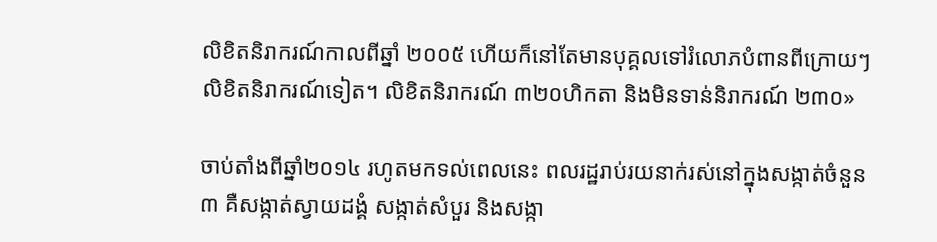លិខិតនិរាករណ៍កាលពីឆ្នាំ ២០០៥ ហើយក៏នៅតែមានបុគ្គលទៅរំលោភបំពានពីក្រោយៗ លិខិតនិរាករណ៍ទៀត។ លិខិតនិរាករណ៍ ៣២០ហិកតា និងមិនទាន់និរាករណ៍ ២៣០»

ចាប់តាំងពីឆ្នាំ២០១៤ រហូតមកទល់ពេលនេះ ពលរដ្ឋរាប់រយនាក់រស់នៅក្នុងសង្កាត់ចំនួន ៣ គឺសង្កាត់ស្វាយដង្គំ សង្កាត់សំបួរ និងសង្កា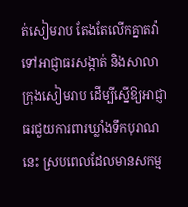ត់សៀមរាប តែងតែលើកគ្នាតវ៉ា ទៅអាជ្ញាធរសង្កាត់ និងសាលាក្រុងសៀមរាប ដើម្បីស្នើឱ្យអាជ្ញាធរជួយការពារឃ្លាំងទឹកបុរាណនេះ ស្របពេលដែលមានសកម្ម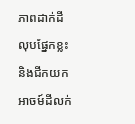ភាពដាក់ដីលុបផ្នែកខ្លះ និងជីកយកអាចម៍ដីលក់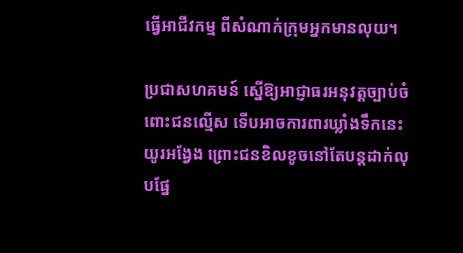ធ្វើអាជីវកម្ម ពីសំណាក់ក្រុមអ្នកមានលុយ។

ប្រជាសហគមន៍ ស្នើឱ្យអាជ្ញាធរអនុវត្តច្បាប់ចំពោះជនល្មើស ទើបអាចការពារឃ្លាំងទឹកនេះយូរអង្វែង ព្រោះជនខិលខូចនៅតែបន្តដាក់លុបផ្នែ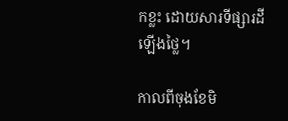កខ្លះ ដោយសារទីផ្សារដីឡើងថ្លៃ។

កាលពីចុងខែមិ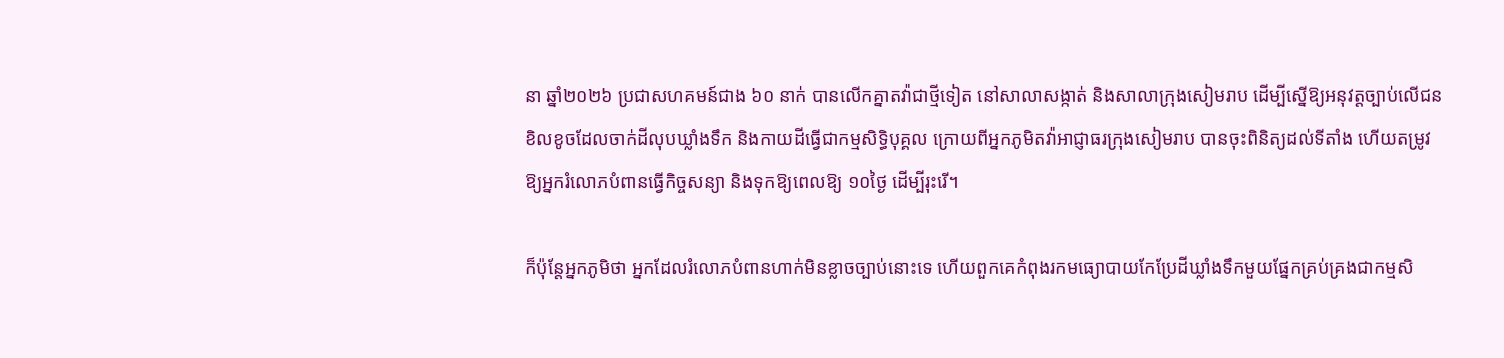នា ឆ្នាំ២០២៦ ប្រជាសហគមន៍ជាង ៦០ នាក់ បានលើកគ្នាតវ៉ាជាថ្មីទៀត នៅសាលាសង្កាត់ និងសាលាក្រុងសៀមរាប ដើម្បីស្នើឱ្យអនុវត្តច្បាប់លើជនខិលខូចដែលចាក់ដីលុបឃ្លាំងទឹក និងកាយដីធ្វើជាកម្មសិទ្ធិបុគ្គល ក្រោយពីអ្នកភូមិតវ៉ាអាជ្ញាធរក្រុងសៀមរាប បានចុះពិនិត្យដល់ទីតាំង ហើយតម្រូវឱ្យអ្នករំលោភបំពានធ្វើកិច្ចសន្យា និងទុកឱ្យពេលឱ្យ ១០ថ្ងៃ ដើម្បីរុះរើ។

ក៏ប៉ុន្តែអ្នកភូមិថា អ្នកដែលរំលោភបំពានហាក់មិនខ្លាចច្បាប់នោះទេ ហើយពួកគេកំពុងរកមធ្យោបាយកែប្រែដីឃ្លាំងទឹកមួយផ្នែកគ្រប់គ្រងជាកម្មសិ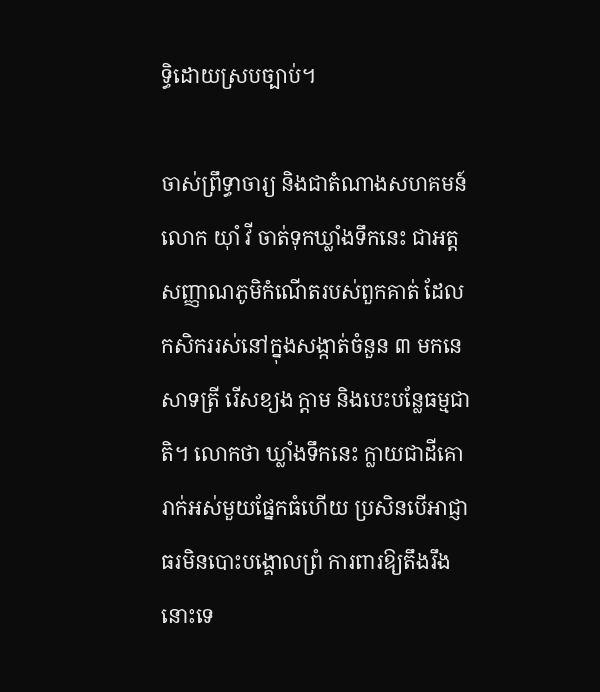ទ្ធិដោយស្របច្បាប់។

ចាស់ព្រឹទ្ធាចារ្យ និងជាតំណាងសហគមន៍ លោក យ៉ាំ វី ចាត់ទុកឃ្លាំងទឹកនេះ ជាអត្តសញ្ញាណភូមិកំណើតរបស់ពួកគាត់ ដែលកសិកររស់នៅក្នុងសង្កាត់ចំនួន ៣ មកនេសាទត្រី រើសខ្យង ក្ដាម និងបេះបន្លែធម្មជាតិ។ លោកថា ឃ្លាំងទឹកនេះ ក្លាយជាដីគោរាក់អស់មួយផ្នែកធំហើយ ប្រសិនបើអាជ្ញាធរមិនបោះបង្គោលព្រំ ការពារឱ្យតឹងរឹងនោះទេ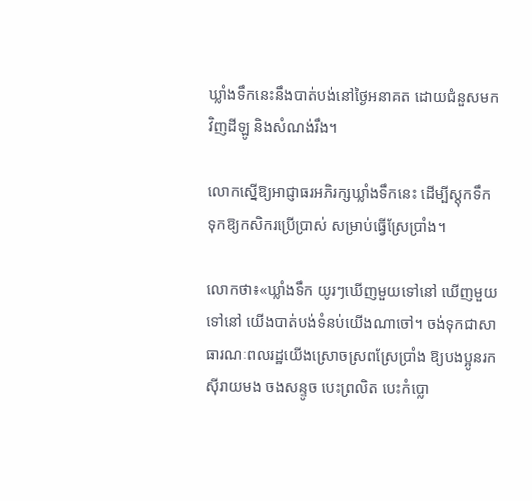ឃ្លាំងទឹកនេះនឹងបាត់បង់នៅថ្ងៃអនាគត ដោយជំនួសមកវិញដីឡូ និងសំណង់រឹង។

លោកស្នើឱ្យអាជ្ញាធរអភិរក្សឃ្លាំងទឹកនេះ ដើម្បីស្តុកទឹកទុកឱ្យកសិករប្រើប្រាស់ សម្រាប់ធ្វើស្រែប្រាំង។

លោកថា៖«ឃ្លាំងទឹក យូរៗឃើញមួយទៅនៅ ឃើញមួយទៅនៅ យើងបាត់បង់ទំនប់យើងណាចៅ។ ចង់ទុកជាសាធារណៈពលរដ្ឋយើងស្រោចស្រពស្រែប្រាំង ឱ្យបងប្អូនរកស៊ីរាយមង ចងសន្ទូច បេះព្រលិត បេះកំប្លោ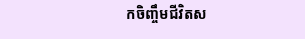កចិញ្ចឹមជីវិតស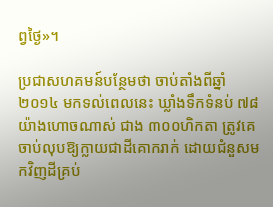ព្វថ្ងៃ»។

ប្រជាសហគមន៍បន្ថែមថា ចាប់តាំងពីឆ្នាំ២០១៤ មកទល់ពេលនេះ ឃ្លាំងទឹកទំនប់ ៧៨ យ៉ាងហោចណាស់ ជាង ៣០០ហិកតា ត្រូវគេចាប់លុបឱ្យក្លាយជាដីគោករាក់ ដោយជំនួសមកវិញដីគ្រប់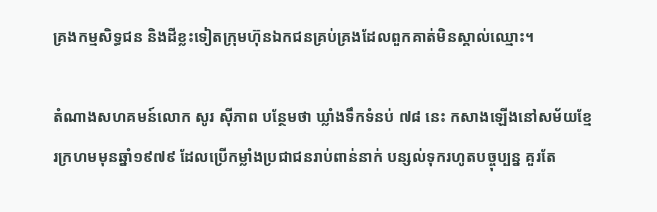គ្រងកម្មសិទ្ធជន និងដីខ្លះទៀតក្រុមហ៊ុនឯកជនគ្រប់គ្រងដែលពួកគាត់មិនស្គាល់ឈ្មោះ។

តំណាងសហគមន៍លោក សូរ ស៊ីភាព បន្ថែមថា ឃ្លាំងទឹកទំនប់ ៧៨ នេះ កសាងឡើងនៅសម័យខ្មែរក្រហមមុនឆ្នាំ១៩៧៩ ដែលប្រើកម្លាំងប្រជាជនរាប់ពាន់នាក់ បន្សល់ទុករហូតបច្ចុប្បន្ន គួរតែ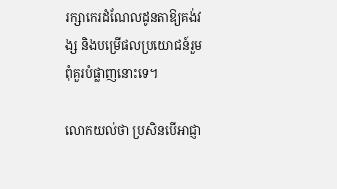រក្សាកេរដំណែលដូនតាឱ្យគង់វង្ស និងបម្រើផលប្រយោជន៍រួម ពុំគួរបំផ្លាញនោះទេ។

លោកយល់ថា ប្រសិនបើអាជ្ញា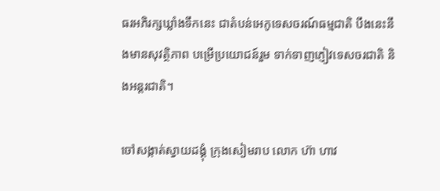ធរអភិរក្សឃ្លាំងទឹកនេះ ជាតំបន់អេកូទេសចរណ៍ធម្មជាតិ បឹងនេះនឹងមានសុវត្ថិភាព បម្រើប្រយោជន៍រួម ទាក់ទាញភ្ញៀវទេសចរជាតិ និងអន្តរជាតិ។

ចៅសង្កាត់ស្វាយដង្គុំ ក្រុងសៀមរាប លោក ហ៊ា ហាវ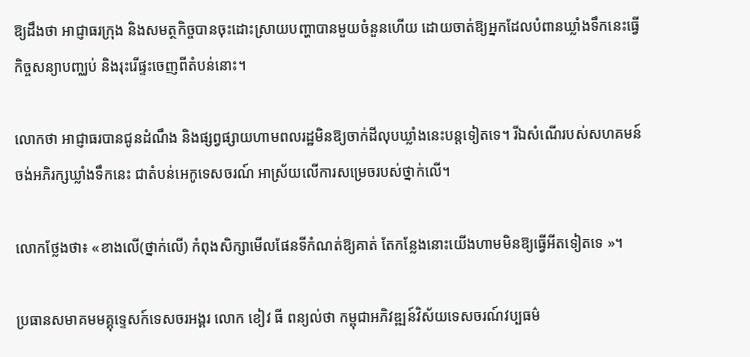ឱ្យដឹងថា អាជ្ញាធរក្រុង និងសមត្ថកិច្ចបានចុះដោះស្រាយបញ្ហាបានមួយចំនួនហើយ ដោយចាត់ឱ្យអ្នកដែលបំពានឃ្លាំងទឹកនេះធ្វើកិច្ចសន្យាបញ្ឈប់ និងរុះរើផ្ទះចេញពីតំបន់នោះ។

លោកថា អាជ្ញាធរបានជូនដំណឹង និងផ្សព្វផ្សាយហាមពលរដ្ឋមិនឱ្យចាក់ដីលុបឃ្លាំងនេះបន្តទៀតទេ។ រីឯសំណើរបស់សហគមន៍ចង់អភិរក្សឃ្លាំងទឹកនេះ ជាតំបន់អេកូទេសចរណ៍ អាស្រ័យលើការសម្រេចរបស់ថ្នាក់លើ។

លោកថ្លែងថា៖ «ខាងលើ(ថ្នាក់លើ) កំពុងសិក្សាមើលផែនទីកំណត់ឱ្យគាត់ តែកន្លែងនោះយើងហាមមិនឱ្យធ្វើអីតទៀតទេ »។

ប្រធានសមាគមមគ្គុទ្ទេសក៍ទេសចរអង្គរ លោក ខៀវ ធី ពន្យល់ថា កម្ពុជាអភិវឌ្ឍន៍វិស័យទេសចរណ៍វប្បធម៌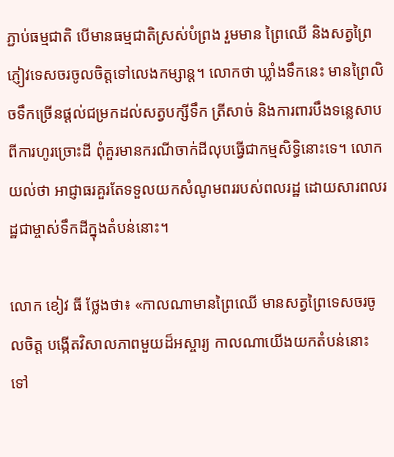ភ្ជាប់ធម្មជាតិ បើមានធម្មជាតិស្រស់បំព្រង រួមមាន ព្រៃឈើ និងសត្វព្រៃ ភ្ញៀវទេសចរចូលចិត្តទៅលេងកម្សាន្ត។ លោកថា ឃ្លាំងទឹកនេះ មានព្រៃលិចទឹកច្រើនផ្ដល់ជម្រកដល់សត្វបក្សីទឹក ត្រីសាច់ និងការពារបឹងទន្លេសាប ពីការហូរច្រោះដី ពុំគួរមានករណីចាក់ដីលុបធ្វើជាកម្មសិទ្ធិនោះទេ។ លោកយល់ថា អាជ្ញាធរគួរតែទទួលយកសំណូមពររបស់ពលរដ្ឋ ដោយសារពលរដ្ឋជាម្ចាស់ទឹកដីក្នុងតំបន់នោះ។

លោក ខៀវ ធី ថ្លែងថា៖ «កាលណាមានព្រៃឈើ មានសត្វព្រៃទេសចរចូលចិត្ត បង្កើតវិសាលភាពមួយដ៏អស្ចារ្យ កាលណាយើងយកតំបន់នោះ ទៅ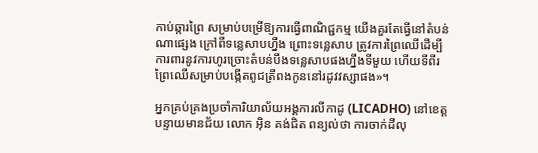កាប់ឆ្ការព្រៃ សម្រាប់បម្រើឱ្យការធ្វើពាណិជ្ជកម្ម យើងគួរតែធ្វើនៅតំបន់ណាផ្សេង ក្រៅពីទន្លេសាបហ្នឹង ព្រោះទន្លេសាប ត្រូវការព្រៃឈើដើម្បីការពារនូវការហូរច្រោះតំបន់បឹងទន្លេសាបផងហ្នឹងទីមួយ ហើយទីពីរ ព្រៃឈើសម្រាប់បង្កើតពូជត្រីពងកូននៅរដូវវស្សាផង»។

អ្នកគ្រប់គ្រងប្រចាំការិយាល័យអង្គការលីកាដូ (LICADHO) នៅខេត្តបន្ទាយមានជ័យ លោក អ៊ិន គង់ជិត ពន្យល់ថា ការចាក់ដីលុ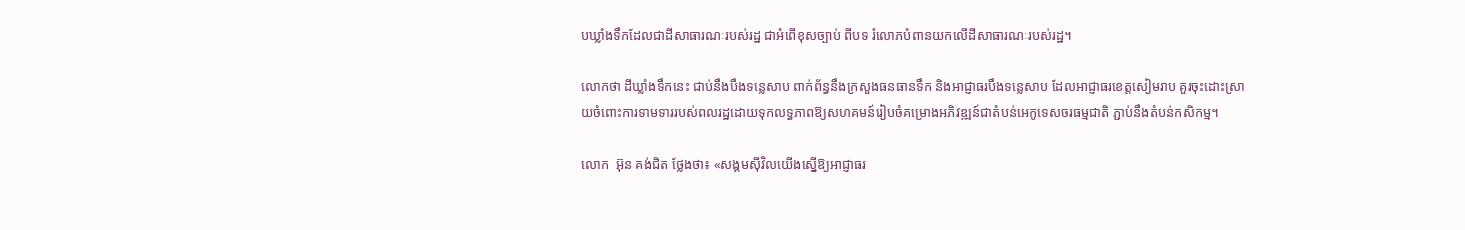បឃ្លាំងទឹកដែលជាដីសាធារណៈរបស់រដ្ឋ ជាអំពើខុសច្បាប់ ពីបទ រំលោភបំពានយកលើដីសាធារណៈរបស់រដ្ឋ។

លោកថា ដីឃ្លាំងទឹកនេះ ជាប់នឹងបឹងទន្លេសាប ពាក់ព័ន្ធនឹងក្រសួងធនធានទឹក និងអាជ្ញាធរបឹងទន្លេសាប ដែលអាជ្ញាធរខេត្តសៀមរាប គួរចុះដោះស្រាយចំពោះការទាមទាររបស់ពលរដ្ឋដោយទុកលទ្ធភាពឱ្យសហគមន៍រៀបចំគម្រោងអភិវឌ្ឍន៍ជាតំបន់អេកូទេសចរធម្មជាតិ ភ្ជាប់នឹងតំបន់កសិកម្ម។

លោក  អ៊ុន គង់ជិត ថ្លែងថា៖ «សង្គមស៊ីវិលយើងស្នើឱ្យអាជ្ញាធរ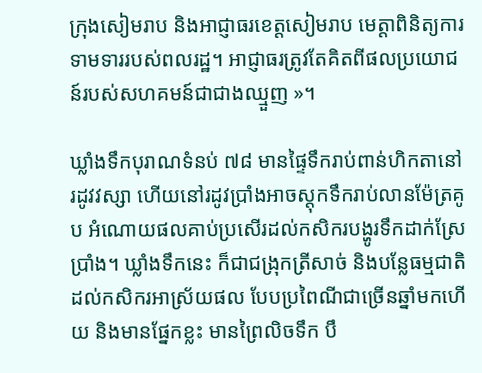ក្រុងសៀមរាប និងអាជ្ញាធរខេត្តសៀមរាប មេត្តាពិនិត្យការទាមទាររបស់ពលរដ្ឋ។ អាជ្ញាធរត្រូវតែគិតពីផលប្រយោជន៍របស់សហគមន៍ជាជាងឈ្មួញ »។

ឃ្លាំងទឹកបុរាណទំនប់ ៧៨ មានផ្ទៃទឹករាប់ពាន់ហិកតានៅរដូវវស្សា ហើយនៅរដូវប្រាំងអាចស្តុកទឹករាប់លានម៉ែត្រគូប អំណោយផលគាប់ប្រសើរដល់កសិករបង្ហូរទឹកដាក់ស្រែប្រាំង។ ឃ្លាំងទឹកនេះ ក៏ជាជង្រុកត្រីសាច់ និងបន្លែធម្មជាតិដល់កសិករអាស្រ័យផល បែបប្រពៃណីជាច្រើនឆ្នាំមកហើយ និងមានផ្នែកខ្លះ មានព្រៃលិចទឹក បឹ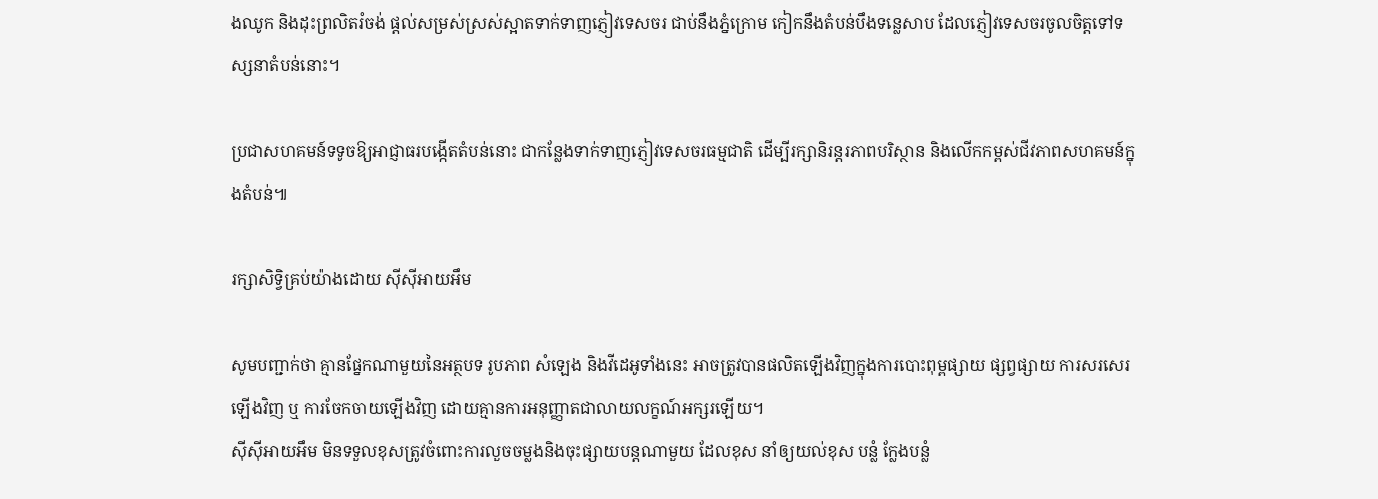ងឈូក និងដុះព្រលិតរំចង់ ផ្ដល់សម្រស់ស្រស់ស្អាតទាក់ទាញភ្ញៀវទេសចរ ជាប់នឹងភ្នំក្រោម កៀកនឹងតំបន់បឹងទន្លេសាប ដែលភ្ញៀវទេសចរចូលចិត្តទៅទស្សនាតំបន់នោះ។

ប្រជាសហគមន៍ទទូចឱ្យអាជ្ញាធរបង្កើតតំបន់នោះ ជាកន្លែងទាក់ទាញភ្ញៀវទេសចរធម្មជាតិ ដើម្បីរក្សានិរន្តរភាពបរិស្ថាន និងលើកកម្ពស់ជីវភាពសហគមន៍ក្នុងតំបន់៕

រក្សាសិទ្វិគ្រប់យ៉ាងដោយ ស៊ីស៊ីអាយអឹម

សូមបញ្ជាក់ថា គ្មានផ្នែកណាមួយនៃអត្ថបទ រូបភាព សំឡេង និងវីដេអូទាំងនេះ អាចត្រូវបានផលិតឡើងវិញក្នុងការបោះពុម្ពផ្សាយ ផ្សព្វផ្សាយ ការសរសេរឡើងវិញ ឬ ការចែកចាយឡើងវិញ ដោយគ្មានការអនុញ្ញាតជាលាយលក្ខណ៍អក្សរឡើយ។
ស៊ីស៊ីអាយអឹម មិនទទួលខុសត្រូវចំពោះការលួចចម្លងនិងចុះផ្សាយបន្តណាមួយ ដែលខុស នាំឲ្យយល់ខុស បន្លំ ក្លែងបន្លំ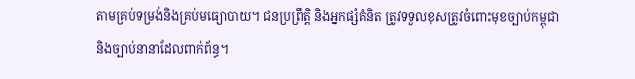តាមគ្រប់ទម្រង់និងគ្រប់មធ្យោបាយ។ ជនប្រព្រឹត្តិ និងអ្នកផ្សំគំនិត ត្រូវទទួលខុសត្រូវចំពោះមុខច្បាប់កម្ពុជា និងច្បាប់នានាដែលពាក់ព័ន្ធ។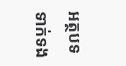អត្ថបទទាក់ទង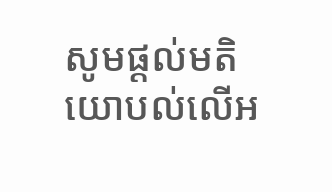សូមផ្ដល់មតិយោបល់លើអ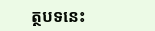ត្ថបទនេះ